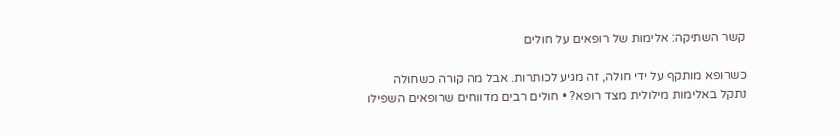קשר השתיקה: אלימות של רופאים על חולים

כשרופא מותקף על ידי חולה, זה מגיע לכותרות. אבל מה קורה כשחולה נתקל באלימות מילולית מצד רופא? • חולים רבים מדווחים שרופאים השפילו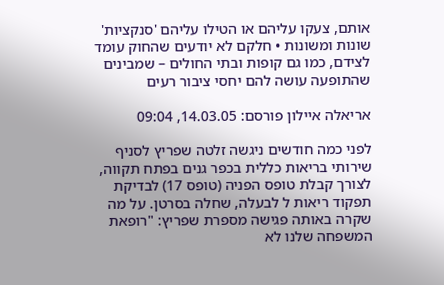אותם, צעקו עליהם או הטילו עליהם 'סנקציות' שונות ומשונות • חלקם לא יודעים שהחוק עומד לצידם, כמו גם קופות ובתי החולים – שמבינים שהתופעה עושה להם יחסי ציבור רעים

אריאלה איילון פורסם: 14.03.05, 09:04

לפני כמה חודשים ניגשה זלטה שפריץ לסניף שירותי בריאות כללית בכפר גנים בפתח תקווה, לצורך קבלת טופס הפניה (טופס 17) לבדיקת תפקוד ריאות ל לבעלה, שחלה בסרטן. על מה שקרה באותה פגישה מספרת שפריץ: "רופאת המשפחה שלנו לא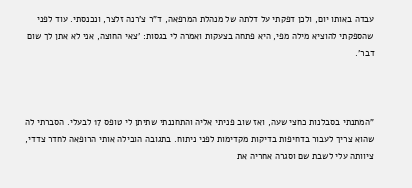עבדה באותו יום, ולכן דפקתי על דלתה של מנהלת המרפאה, ד"ר צ'רנה זלצר, ונכנסתי. עוד לפני שהספקתי להוציא מילה מפי, היא פתחה בצעקות ואמרה לי בגסות: 'צאי החוצה, אני לא אתן לך שום דבר'.



"המתנתי בסבלנות כחצי שעה, ואז שוב פניתי אליה והתחננתי שתיתן לי טופס 17 לבעלי. הסברתי לה שהוא צריך לעבור בדחיפות בדיקות מקדימות לפני ניתוח. בתגובה הובילה אותי הרופאה לחדר צדדי, ציוותה עלי לשבת שם וסגרה אחריה את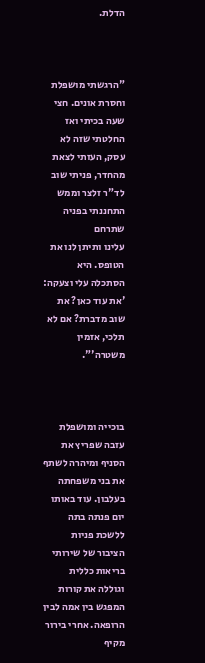הדלת.



"הרגשתי מושפלת וחסרת אונים. חצי שעה בכיתי ואז החלטתי שזה לא עסק, העזתי לצאת מהחדר, פניתי שוב לד"ר זלצר וממש התחננתי בפניה שתרחם
עלינו ותיתן לנו את הטופס. היא הסתכלה עלי וצעקה: 'את עוד כאן? את שוב מדברת? אם לא תלכי, אזמין משטרה'".



בוכייה ומושפלת עזבה שפריץ את הסניף ומיהרה לשתף את בני משפחתה בעלבון. עוד באותו יום פנתה בתה ללשכת פניות הציבור של שירותי בריאות כללית וגוללה את קורות המפגש בין אמה לבין הרופאה. אחרי בירור מקיף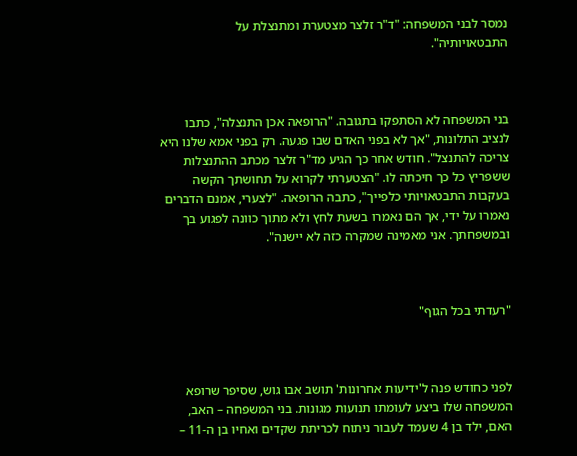נמסר לבני המשפחה: "ד"ר זלצר מצטערת ומתנצלת על התבטאויותיה".



בני המשפחה לא הסתפקו בתגובה. "הרופאה אכן התנצלה", כתבו לנציב התלונות, "אך לא בפני האדם שבו פגעה. רק בפני אמא שלנו היא צריכה להתנצל". חודש אחר כך הגיע מד"ר זלצר מכתב ההתנצלות ששפריץ כל כך חיכתה לו. "הצטערתי לקרוא על תחושתך הקשה בעקבות התבטאויותי כלפייך", כתבה הרופאה. "לצערי, אמנם הדברים נאמרו על ידי, אך הם נאמרו בשעת לחץ ולא מתוך כוונה לפגוע בך ובמשפחתך. אני מאמינה שמקרה כזה לא יישנה".



"רעדתי בכל הגוף"



לפני כחודש פנה ל'ידיעות אחרונות' תושב אבו גוש, שסיפר שרופא המשפחה שלו ביצע לעומתו תנועות מגונות. בני המשפחה – האב, האם, ילד בן 4 שעמד לעבור ניתוח לכריתת שקדים ואחיו בן ה-11 –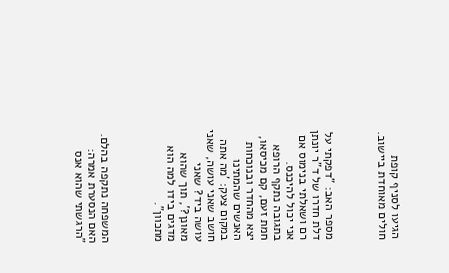הגיעו לסניף קופת חולים מאוחדת ביישוב.



מספר האב: "דפקתי על דלת חדרו של ד"ר יונתן רם ושאלתי בנימוס אם אני יכול להיכנס. בתגובה נתקף הרופא חמת זעם, קם מכיסאו, יצא מהחדר ובנוכחות האנשים שהמתינו במקום צעק: 'מה אתה חושב שאני עושה, שאני עושה ביד? שאני מאונן?', תוך שהוא מדגים בידו למה הוא מתכוון".



המשפחה נתקפה בהלם. האם הנסערת אמרה: "הרגשתי שהוא אנס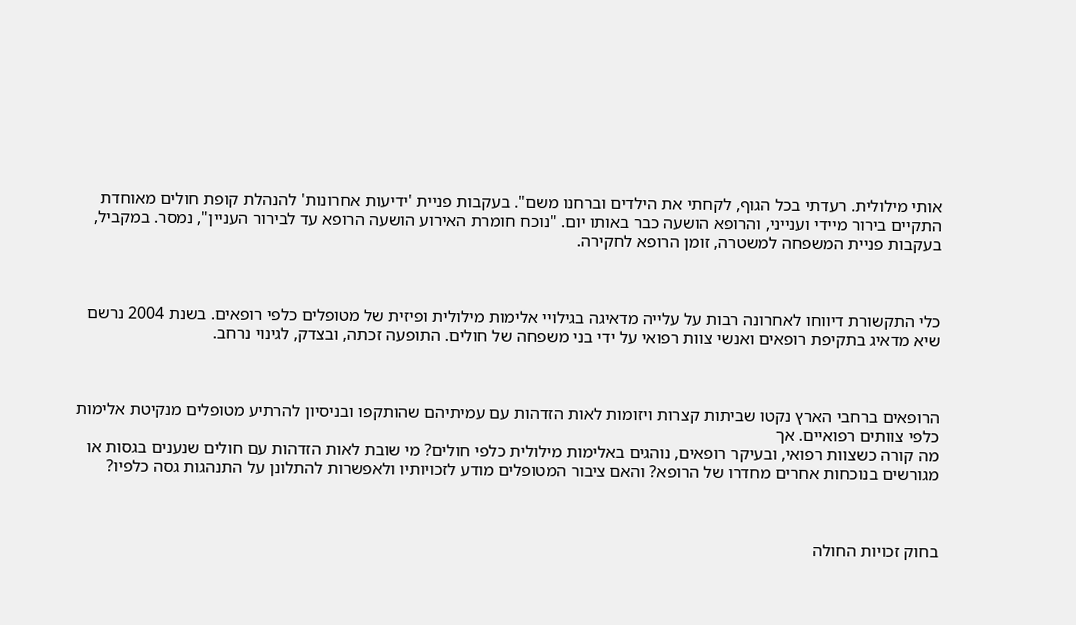אותי מילולית. רעדתי בכל הגוף, לקחתי את הילדים וברחנו משם". בעקבות פניית 'ידיעות אחרונות' להנהלת קופת חולים מאוחדת התקיים בירור מיידי וענייני, והרופא הושעה כבר באותו יום. "נוכח חומרת האירוע הושעה הרופא עד לבירור העניין", נמסר. במקביל, בעקבות פניית המשפחה למשטרה, זומן הרופא לחקירה.



כלי התקשורת דיווחו לאחרונה רבות על עלייה מדאיגה בגילויי אלימות מילולית ופיזית של מטופלים כלפי רופאים. בשנת 2004 נרשם שיא מדאיג בתקיפת רופאים ואנשי צוות רפואי על ידי בני משפחה של חולים. התופעה זכתה, ובצדק, לגינוי נרחב.



הרופאים ברחבי הארץ נקטו שביתות קצרות ויזומות לאות הזדהות עם עמיתיהם שהותקפו ובניסיון להרתיע מטופלים מנקיטת אלימות כלפי צוותים רפואיים. אך
מה קורה כשצוות רפואי, ובעיקר רופאים, נוהגים באלימות מילולית כלפי חולים? מי שובת לאות הזדהות עם חולים שנענים בגסות או מגורשים בנוכחות אחרים מחדרו של הרופא? והאם ציבור המטופלים מודע לזכויותיו ולאפשרות להתלונן על התנהגות גסה כלפיו?



בחוק זכויות החולה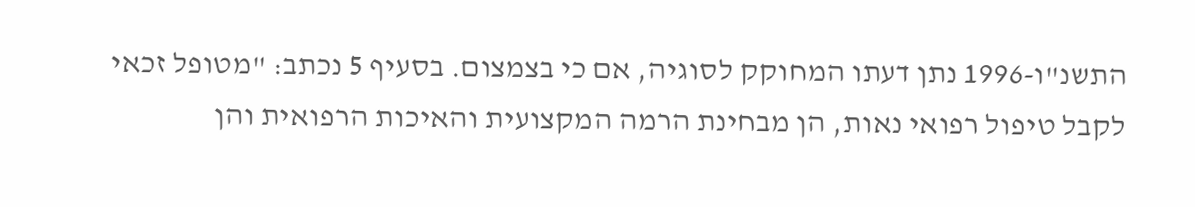התשנ"ו-1996 נתן דעתו המחוקק לסוגיה, אם כי בצמצום. בסעיף 5 נכתב: "מטופל זכאי לקבל טיפול רפואי נאות, הן מבחינת הרמה המקצועית והאיכות הרפואית והן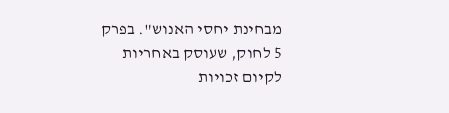מבחינת יחסי האנוש". בפרק 5 לחוק, שעוסק באחריות לקיום זכויות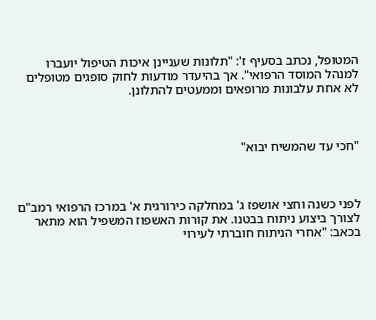המטופל, נכתב בסעיף ז': "תלונות שעניינן איכות הטיפול יועברו למנהל המוסד הרפואי". אך בהיעדר מודעות לחוק סופגים מטופלים לא אחת עלבונות מרופאים וממעטים להתלונן.



"חכי עד שהמשיח יבוא"



לפני כשנה וחצי אושפז ג' במחלקה כירורגית א' במרכז הרפואי רמב"ם לצורך ביצוע ניתוח בבטנו. את קורות האשפוז המשפיל הוא מתאר בכאב: "אחרי הניתוח חוברתי לעירוי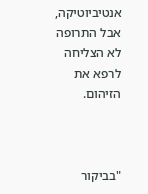אנטיביוטיקה, אבל התרופה לא הצליחה לרפא את הזיהום.



"בביקור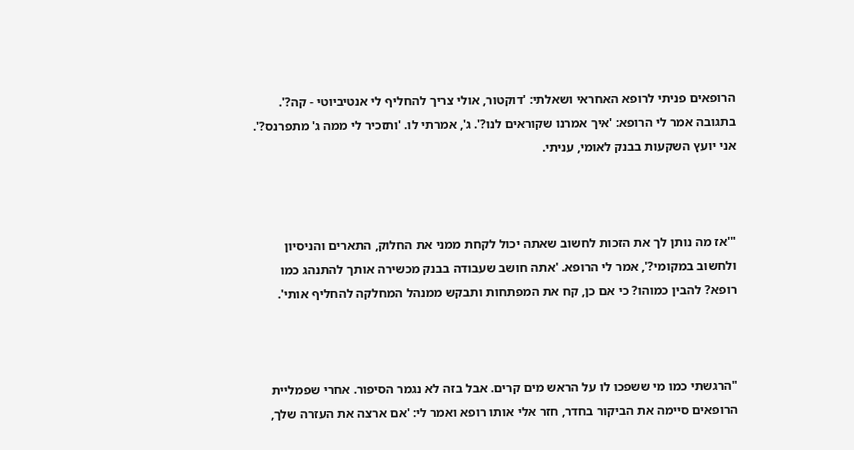הרופאים פניתי לרופא האחראי ושאלתי: 'דוקטור, אולי צריך להחליף לי אנטיביוטי - קה?'. בתגובה אמר לי הרופא: 'איך אמרנו שקוראים לנו?'. ג', אמרתי לו. 'ותזכיר לי ממה ג' מתפרנס?'. אני יועץ השקעות בבנק לאומי, עניתי.



"'אז מה נותן לך את הזכות לחשוב שאתה יכול לקחת ממני את החלוק, התארים והניסיון ולחשוב במקומי?', אמר לי הרופא. 'אתה חושב שעבודה בבנק מכשירה אותך להתנהג כמו רופא? להבין כמוהו? כי אם כן, קח את המפתחות ותבקש ממנהל המחלקה להחליף אותי'.



"הרגשתי כמו מי ששפכו לו על הראש מים קרים. אבל בזה לא נגמר הסיפור. אחרי שפמליית הרופאים סיימה את הביקור בחדר, חזר אלי אותו רופא ואמר לי: 'אם ארצה את העזרה שלך,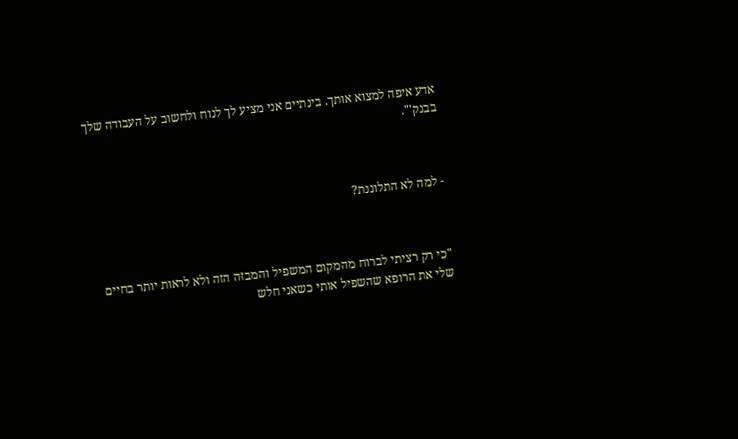אדע איפה למצוא אותך. בינתיים אני מציע לך לנוח ולחשוב על העבודה שלך בבנק'".



- למה לא התלוננת?



"כי רק רציתי לברוח מהמקום המשפיל והמבזה הזה ולא לראות יותר בחיים שלי את הרופא שהשפיל אותי כשאני חלש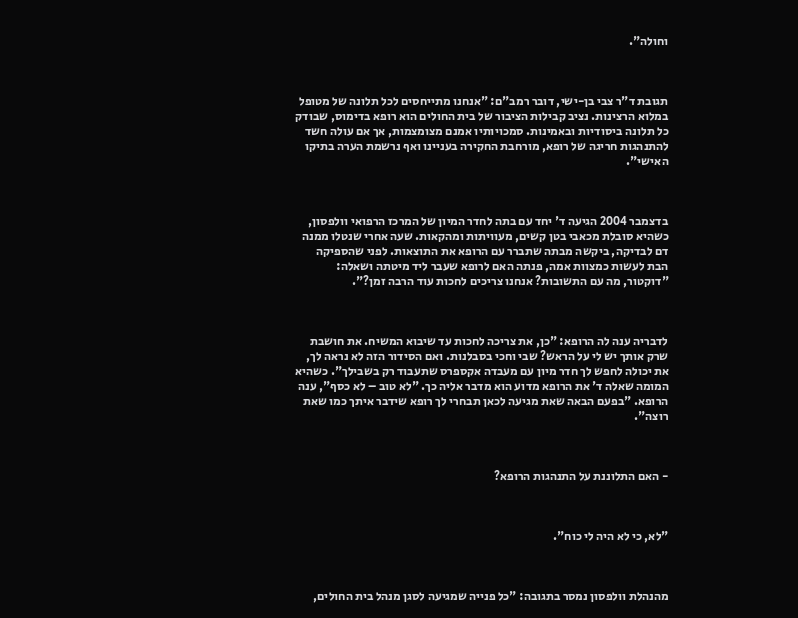וחולה".



תגובת ד"ר צבי בן-ישי, דובר רמב"ם: "אנחנו מתייחסים לכל תלונה של מטופל במלוא הרצינות. נציב קבילות הציבור של בית החולים הוא רופא בדימוס, שבודק כל תלונה ביסודיות ובאמינות. סמכויותיו אמנם מצומצמות, אך אם עולה חשד להתנהגות חריגה של רופא, מורחבת החקירה בעניינו ואף נרשמת הערה בתיקו האישי".



בדצמבר 2004 הגיעה ד' יחד עם בתה לחדר המיון של המרכז הרפואי וולפסון, כשהיא סובלת מכאבי בטן קשים, מעוויתות ומהקאות. שעה אחרי שנטלו ממנה דם לבדיקה, ביקשה מבתה שתברר עם הרופא את התוצאות. לפני שהספיקה הבת לעשות כמצוות אמה, פנתה האם לרופא שעבר ליד מיטתה ושאלה: "דוקטור, מה עם התשובות? אנחנו צריכים לחכות עוד הרבה זמן?".



לדבריה ענה לה הרופא: "כן, את צריכה לחכות עד שיבוא המשיח. את חושבת שרק אותך יש לי על הראש? שבי וחכי בסבלנות. ואם הסידור הזה לא נראה לך, את יכולה לחפש לך חדר מיון עם מעבדה אקספרס שתעבוד רק בשבילך". כשהיא המומה שאלה ד' את הרופא מדוע הוא מדבר אליה כך. "לא טוב – לא כסף", ענה הרופא. "בפעם הבאה שאת מגיעה לכאן תבחרי לך רופא שידבר איתך כמו שאת רוצה".



- האם התלוננת על התנהגות הרופא?



"לא, כי לא היה לי כוח".



מהנהלת וולפסון נמסר בתגובה: "כל פנייה שמגיעה לסגן מנהל בית החולים,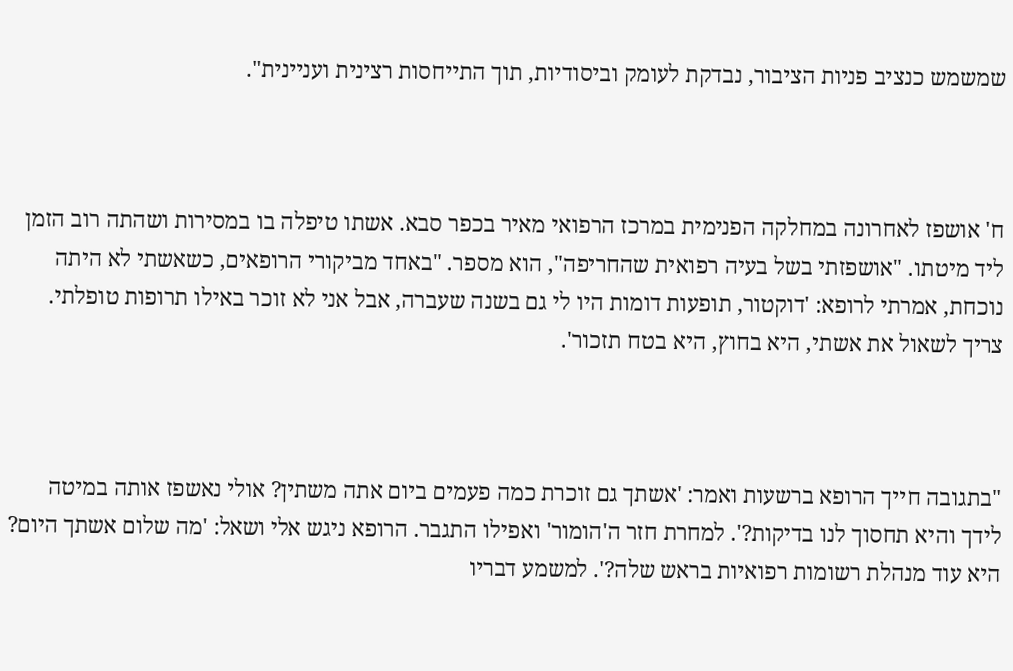שמשמש כנציב פניות הציבור, נבדקת לעומק וביסודיות, תוך התייחסות רצינית ועניינית".



ח' אושפז לאחרונה במחלקה הפנימית במרכז הרפואי מאיר בכפר סבא. אשתו טיפלה בו במסירות ושהתה רוב הזמן ליד מיטתו. "אושפזתי בשל בעיה רפואית שהחריפה", הוא מספר. "באחד מביקורי הרופאים, כשאשתי לא היתה נוכחת, אמרתי לרופא: 'דוקטור, תופעות דומות היו לי גם בשנה שעברה, אבל אני לא זוכר באילו תרופות טופלתי. צריך לשאול את אשתי, היא בחוץ, היא בטח תזכור'.



"בתגובה חייך הרופא ברשעות ואמר: 'אשתך גם זוכרת כמה פעמים ביום אתה משתין? אולי נאשפז אותה במיטה לידך והיא תחסוך לנו בדיקות?'. למחרת חזר ה'הומור' ואפילו התגבר. הרופא ניגש אלי ושאל: 'מה שלום אשתך היום? היא עוד מנהלת רשומות רפואיות בראש שלה?'. למשמע דבריו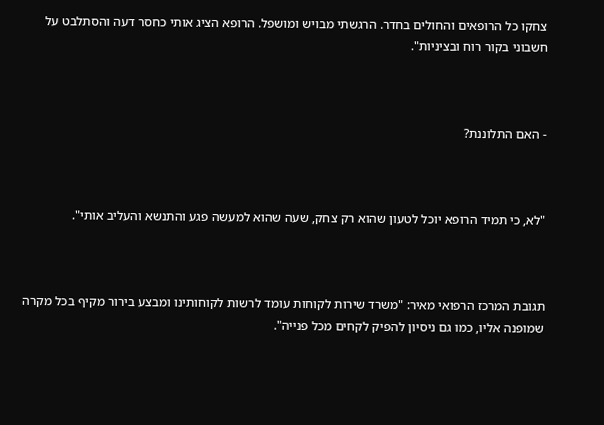צחקו כל הרופאים והחולים בחדר. הרגשתי מבויש ומושפל. הרופא הציג אותי כחסר דעה והסתלבט על חשבוני בקור רוח ובציניות".



- האם התלוננת?



"לא, כי תמיד הרופא יוכל לטעון שהוא רק צחק, שעה שהוא למעשה פגע והתנשא והעליב אותי".



תגובת המרכז הרפואי מאיר: "משרד שירות לקוחות עומד לרשות לקוחותינו ומבצע בירור מקיף בכל מקרה שמופנה אליו, כמו גם ניסיון להפיק לקחים מכל פנייה".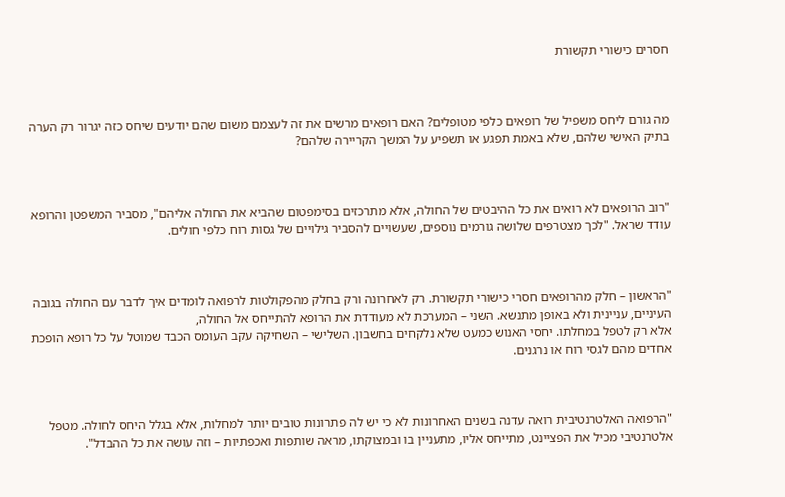חסרים כישורי תקשורת



מה גורם ליחס משפיל של רופאים כלפי מטופלים? האם רופאים מרשים את זה לעצמם משום שהם יודעים שיחס כזה יגרור רק הערה בתיק האישי שלהם, שלא באמת תפגע או תשפיע על המשך הקריירה שלהם?



"רוב הרופאים לא רואים את כל ההיבטים של החולה, אלא מתרכזים בסימפטום שהביא את החולה אליהם", מסביר המשפטן והרופא עודד שראל. "לכך מצטרפים שלושה גורמים נוספים, שעשויים להסביר גילויים של גסות רוח כלפי חולים.



"הראשון – חלק מהרופאים חסרי כישורי תקשורת. רק לאחרונה ורק בחלק מהפקולטות לרפואה לומדים איך לדבר עם החולה בגובה העיניים, עניינית ולא באופן מתנשא. השני – המערכת לא מעודדת את הרופא להתייחס אל החולה,
אלא רק לטפל במחלתו. יחסי האנוש כמעט שלא נלקחים בחשבון. השלישי – השחיקה עקב העומס הכבד שמוטל על כל רופא הופכת אחדים מהם לגסי רוח או נרגנים.



"הרפואה האלטרנטיבית רואה עדנה בשנים האחרונות לא כי יש לה פתרונות טובים יותר למחלות, אלא בגלל היחס לחולה. מטפל אלטרנטיבי מכיל את הפציינט, מתייחס אליו, מתעניין בו ובמצוקתו, מראה שותפות ואכפתיות – וזה עושה את כל ההבדל".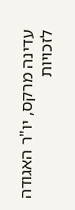עדינה מרקס, יו"ר האגודה לזכויות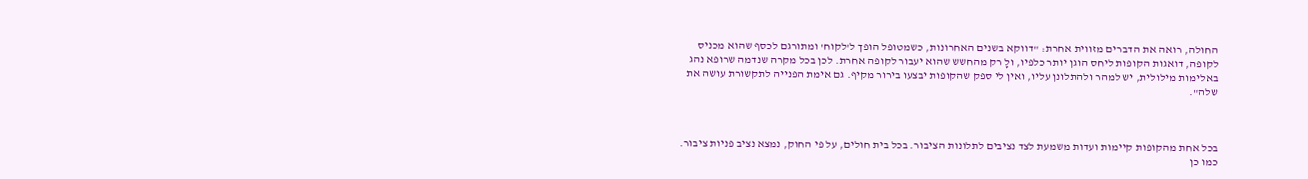החולה, רואה את הדברים מזווית אחרת: "דווקא בשנים האחרונות, כשמטופל הופך ל'לקוח' ומתורגם לכסף שהוא מכניס לקופה, דואגות הקופות ליחס הוגן יותר כלפיו, ולָ רק מהחשש שהוא יעבור לקופה אחרת. לכן בכל מקרה שנדמה שרופא נהג באלימות מילולית, יש למהר ולהתלונן עליו, ואין לי ספק שהקופות יבצעו בירור מקיף. גם אימת הפנייה לתקשורת עושה את שלה".



בכל אחת מהקופות קיימות ועדות משמעת לצד נציבים לתלונות הציבור. בכל בית חולים, על פי החוק, נמצא נציב פניות ציבור. כמו כן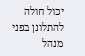יכול חולה להתלונן בפני מנהל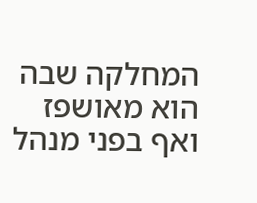המחלקה שבה הוא מאושפז ואף בפני מנהל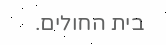בית החולים.